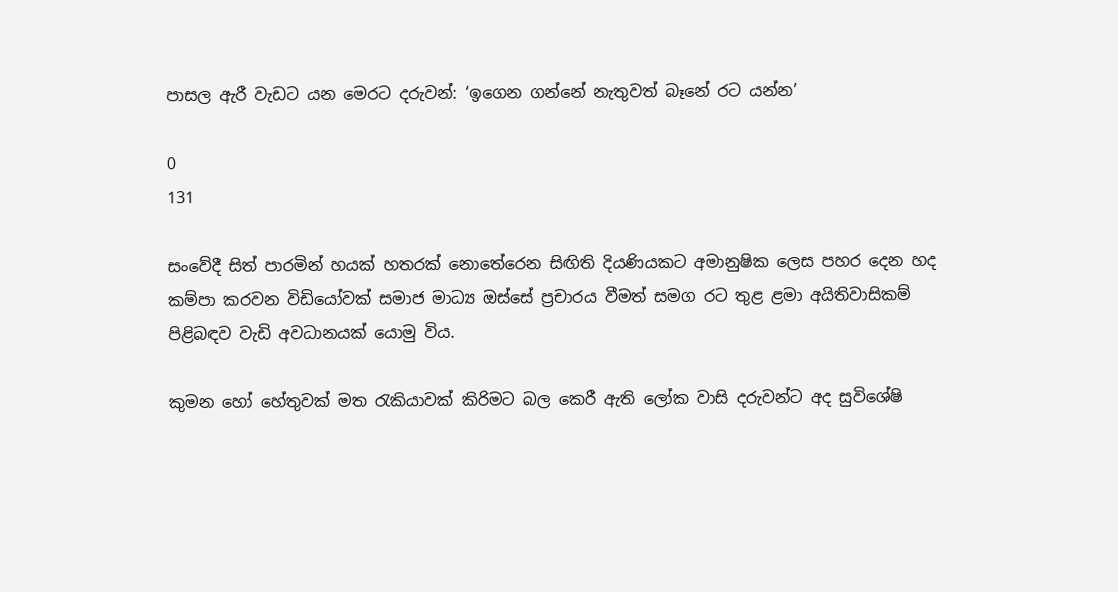පාසල ඇරී වැඩට යන මෙරට දරුවන්: ‘ඉගෙන ගන්නේ නැතුවත් බෑනේ රට යන්න’

0
131

සංවේදී සිත් පාරමින් හයක් හතරක් නොතේරෙන සිඟිති දියණියකට අමානුෂික ලෙස පහර දෙන හද කම්පා කරවන විඩියෝවක් සමාජ මාධ්‍ය ඔස්සේ ප්‍රචාරය වීමත් සමග රට තුළ ළමා අයිතිවාසිකම් පිළිබඳව වැඩි අවධානයක් යොමු විය.

කුමන හෝ හේතුවක් මත රැකියාවක් කිරිමට බල කෙරී ඇති ලෝක වාසි දරුවන්ට අද සුවිශේෂි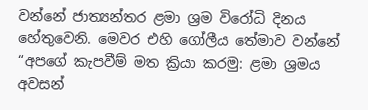වන්නේ ජාත්‍යන්තර ළමා ශ්‍රම විරෝධි දිනය හේතුවෙනි. මෙවර එහි ගෝලීය තේමාව වන්නේ “අපගේ කැපවීම් මත ක්‍රියා කරමු: ළමා ශ්‍රමය අවසන්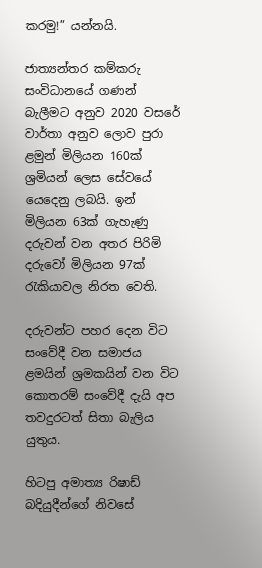කරමු!” යන්නයි.

ජාත්‍යන්තර කම්කරු සංවිධානයේ ගණන් බැලීමට අනුව 2020 වසරේ වාර්තා අනුව ලොව පුරා ළමුන් මිලියන 160ක් ශ්‍රමියන් ලෙස සේවයේ යෙදෙනු ලබයි. ඉන් මිලියන 63ක් ගැහැණු දරුවන් වන අතර පිරිමි දරුවෝ මිලියන 97ක් රැකියාවල නිරත වෙති.

දරුවන්ට පහර දෙන විට සංවේදී වන සමාජය ළමයින් ශ්‍රමකයින් වන විට කොතරම් සංවේදී දැයි අප තවදුරටත් සිතා බැලිය යුතුය.

හිටපු අමාත්‍ය රිෂාඩ් බදියුදීන්ගේ නිවසේ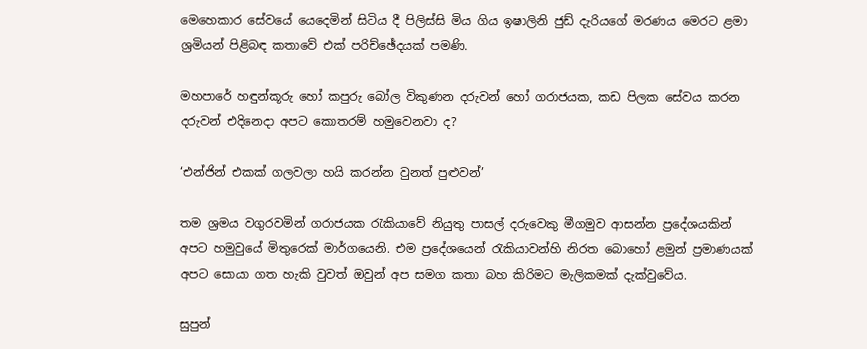මෙහෙකාර සේවයේ යෙදෙමින් සිටිය දී පිලිස්සි මිය ගිය ඉෂාලිනි ජුඩ් දැරියගේ මරණය මෙරට ළමා ශ්‍රමියන් පිළිබඳ කතාවේ එක් පරිච්ඡේදයක් පමණි.

මහපාරේ හඳුන්කූරු හෝ කපුරු බෝල විකුණන දරුවන් හෝ ගරාජයක, කඩ පිලක සේවය කරන දරුවන් එදිනෙදා අපට කොතරම් හමුවෙනවා ද?

‘එන්ජින් එකක් ගලවලා හයි කරන්න වුනත් පුළුවන්’

තම ශ්‍රමය වගුරවමින් ගරාජයක රැකියාවේ නියුතු පාසල් දරුවෙකු මීගමුව ආසන්න ප්‍රදේශයකින් අපට හමුවුයේ මිතුරෙක් මාර්ගයෙනි. එම ප්‍රදේශයෙන් රැකියාවන්හි නිරත බොහෝ ළමුන් ප්‍රමාණයක් අපට සොයා ගත හැකි වුවත් ඔවුන් අප සමග කතා බහ කිරිමට මැලිකමක් දැක්වුවේය.

සුපුන්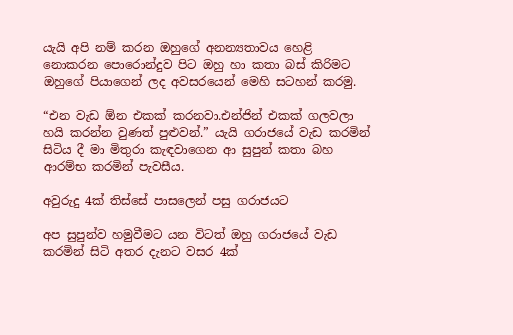යැයි අපි නම් කරන ඔහුගේ අනන්‍යතාවය හෙළි නොකරන පොරොන්දුව පිට ඔහු හා කතා බස් කිරිමට ඔහුගේ පියාගෙන් ලද අවසරයෙන් මෙහි සටහන් කරමු.

“එන වැඩ ඕන එකක් කරනවා.එන්ජින් එකක් ගලවලා හයි කරන්න වුණත් පුළුවන්.” යැයි ගරාජයේ වැඩ කරමින් සිටිය දී මා මිතුරා කැඳවාගෙන ආ සුපුන් කතා බහ ආරම්භ කරමින් පැවසීය.

අවුරුදු 4ක් තිස්සේ පාසලෙන් පසු ගරාජයට

අප සුපුන්ව හමුවීමට යන විටත් ඔහු ගරාජයේ වැඩ කරමින් සිටි අතර දැනට වසර 4ක්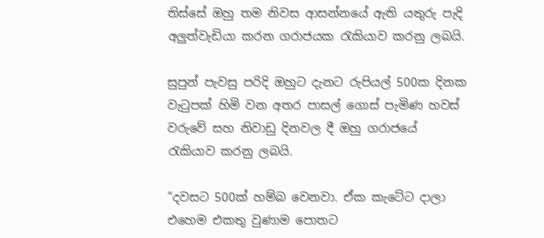තිස්සේ ඔහු තම නිවස ආසන්නයේ ඇති යතුරු පැදි අලුත්වැඩියා කරන ගරාජයක රැකියාව කරනු ලබයි.

සුපුන් පැවසු පරිදි ඔහුට දැනට රුපියල් 500ක දිනක වැටුපක් හිමි වන අතර පාසල් ගොස් පැමිණ හවස් වරුවේ සහ නිවාඩු දිනවල දී ඔහු ගරාජයේ රැකියාව කරනු ලබයි.

“දවසට 500ක් හම්බ වෙනවා. ඒක කැටේට දාලා එහෙම එකතු වුණාම පොතට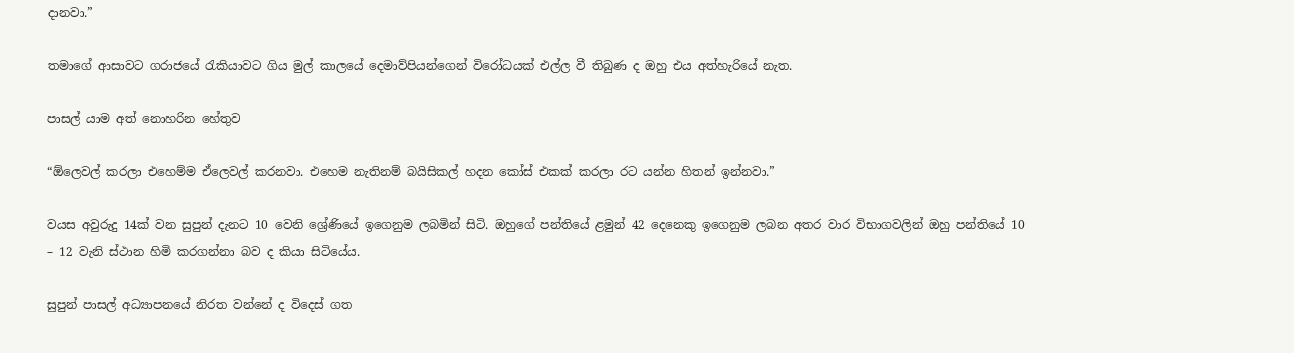දානවා.”

තමාගේ ආසාවට ගරාජයේ රැකියාවට ගිය මුල් කාලයේ දෙමාව්පියන්ගෙන් විරෝධයක් එල්ල වී තිබුණ ද ඔහු එය අත්හැරියේ නැත.

පාසල් යාම අත් නොහරින හේතුව

“ඕලෙවල් කරලා එහෙම්ම ඒලෙවල් කරනවා. එහෙම නැතිනම් බයිසිකල් හදන කෝස් එකක් කරලා රට යන්න හිතන් ඉන්නවා.”

වයස අවුරුදු 14ක් වන සුපුන් දැනට 10 වෙනි ශ්‍රේණියේ ඉගෙනුම ලබමින් සිටි. ඔහුගේ පන්තියේ ළමුන් 42 දෙනෙකු ඉගෙනුම ලබන අතර වාර විභාගවලින් ඔහු පන්තියේ 10 – 12 වැනි ස්ථාන හිමි කරගන්නා බව ද කියා සිටියේය.

සුපුන් පාසල් අධ්‍යාපනයේ නිරත වන්නේ ද විදෙස් ගත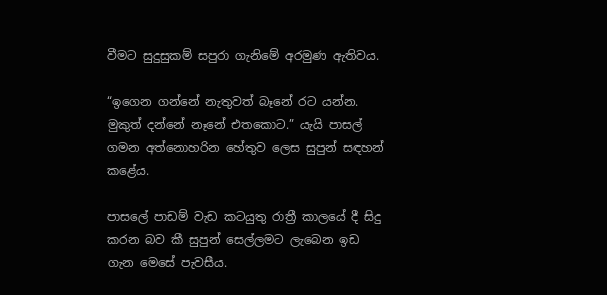වීමට සුදුසුකම් සපුරා ගැනිමේ අරමුණ ඇතිවය.

“ඉගෙන ගන්නේ නැතුවත් බෑනේ රට යන්න. මුකුත් දන්නේ නෑනේ එතකොට.” යැයි පාසල් ගමන අත්නොහරින හේතුව ලෙස සුපුන් සඳහන් කළේය.

පාසලේ පාඩම් වැඩ කටයුතු රාත්‍රී කාලයේ දී සිදු කරන බව කී සුපුන් සෙල්ලමට ලැබෙන ඉඩ ගැන මෙසේ පැවසීය.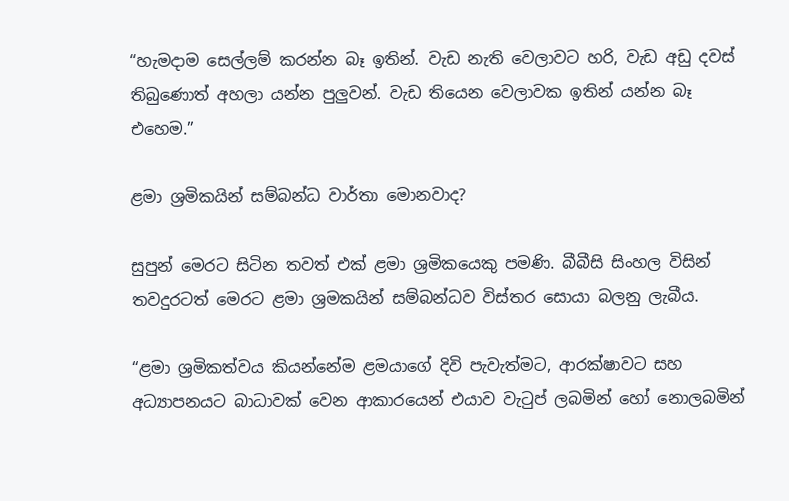“හැමදාම සෙල්ලම් කරන්න බෑ ඉතින්. වැඩ නැති වෙලාවට හරි, වැඩ අඩු දවස් තිබුණොත් අහලා යන්න පුලුවන්. වැඩ තියෙන වෙලාවක ඉතින් යන්න බෑ එහෙම.”

ළමා ශ්‍රමිකයින් සම්බන්ධ වාර්තා මොනවාද?

සුපුන් මෙරට සිටින තවත් එක් ළමා ශ්‍රමිකයෙකු පමණි. බීබීසි සිංහල විසින් තවදුරටත් මෙරට ළමා ශ්‍රමකයින් සම්බන්ධව විස්තර සොයා බලනු ලැබීය.

“ළමා ශ්‍රමිකත්වය කියන්නේම ළමයාගේ දිවි පැවැත්මට, ආරක්ෂාවට සහ අධ්‍යාපනයට බාධාවක් වෙන ආකාරයෙන් එයාව වැටුප් ලබමින් හෝ නොලබමින්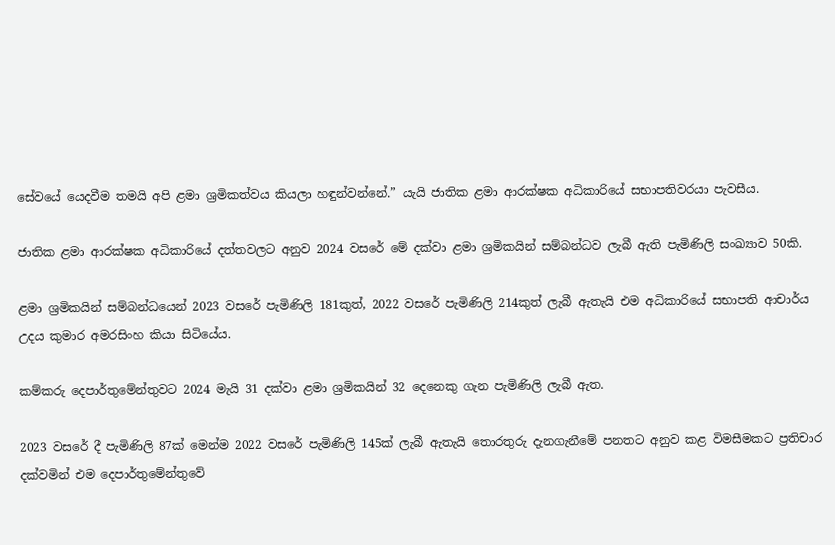සේවයේ යෙදවීම තමයි අපි ළමා ශ්‍රමිකත්වය කියලා හඳුන්වන්නේ.” යැයි ජාතික ළමා ආරක්ෂක අධිකාරියේ සභාපතිවරයා පැවසීය.

ජාතික ළමා ආරක්ෂක අධිකාරියේ දත්තවලට අනුව 2024 වසරේ මේ දක්වා ළමා ශ්‍රමිකයින් සම්බන්ධව ලැබී ඇති පැමිණිලි සංඛ්‍යාව 50කි.

ළමා ශ්‍රමිකයින් සම්බන්ධයෙන් 2023 වසරේ පැමිණිලි 181කුත්, 2022 වසරේ පැමිණිලි 214කුත් ලැබී ඇතැයි එම අධිකාරියේ සභාපති ආචාර්ය උදය කුමාර අමරසිංහ කියා සිටියේය.

කම්කරු දෙපාර්තුමේන්තුවට 2024 මැයි 31 දක්වා ළමා ශ්‍රමිකයින් 32 දෙනෙකු ගැන පැමිණිලි ලැබී ඇත.

2023 වසරේ දී පැමිණිලි 87ක් මෙන්ම 2022 වසරේ පැමිණිලි 145ක් ලැබී ඇතැයි තොරතුරු දැනගැනීමේ පනතට අනුව කළ විමසීමකට ප්‍රතිචාර දක්වමින් එම දෙපාර්තුමේන්තුවේ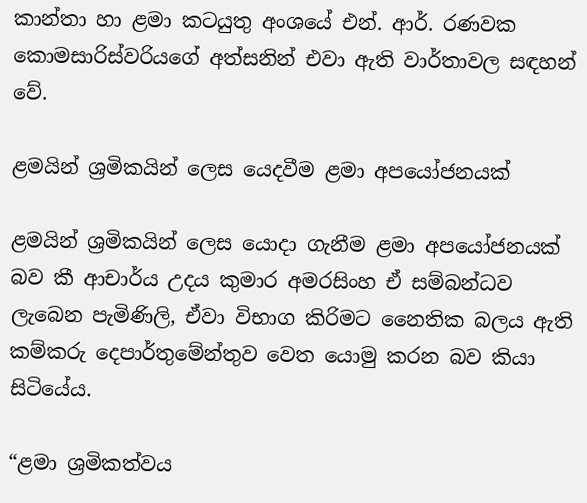කාන්තා හා ළමා කටයුතු අංශයේ එන්. ආර්. රණවක කොමසාරිස්වරියගේ අත්සනින් එවා ඇති වාර්තාවල සඳහන් වේ.

ළමයින් ශ්‍රමිකයින් ලෙස යෙදවීම ළමා අපයෝජනයක්

ළමයින් ශ්‍රමිකයින් ලෙස යොදා ගැනීම ළමා අපයෝජනයක් බව කී ආචාර්ය උදය කුමාර අමරසිංහ ඒ සම්බන්ධව ලැබෙන පැමිණිලි, ඒවා විභාග කිරිමට නෛතික බලය ඇති කම්කරු දෙපාර්තුමේන්තුව වෙත යොමු කරන බව කියා සිටියේය.

“ළමා ශ්‍රමිකත්වය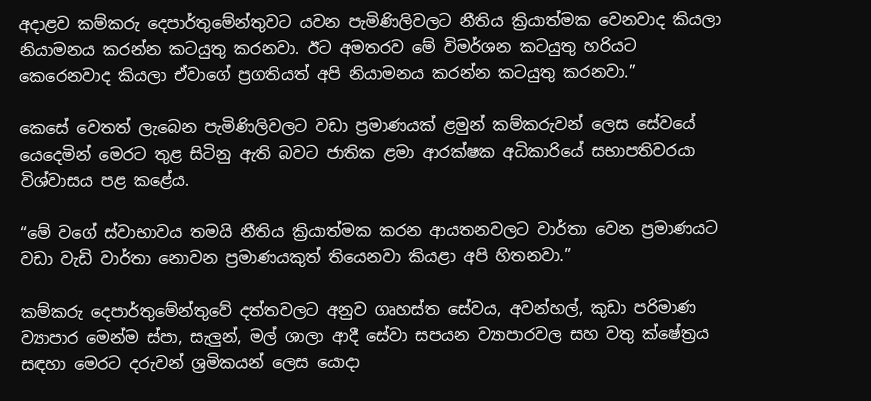අදාළව කම්කරු දෙපාර්තුමේන්තුවට යවන පැමිණිලිවලට නීතිය ක්‍රියාත්මක වෙනවාද කියලා නියාමනය කරන්න කටයුතු කරනවා. ඊට අමතරව මේ විමර්ශන කටයුතු හරියට කෙරෙනවාද කියලා ඒවාගේ ප්‍රගතියත් අපි නියාමනය කරන්න කටයුතු කරනවා.”

කෙසේ වෙතත් ලැබෙන පැමිණිලිවලට වඩා ප්‍රමාණයක් ළමුන් කම්කරුවන් ලෙස සේවයේ යෙදෙමින් මෙරට තුළ සිටිනු ඇති බවට ජාතික ළමා ආරක්ෂක අධිකාරියේ සභාපතිවරයා විශ්වාසය පළ කළේය.

“මේ වගේ ස්වාභාවය තමයි නීතිය ක්‍රියාත්මක කරන ආයතනවලට වාර්තා වෙන ප්‍රමාණයට වඩා වැඩි වාර්තා නොවන ප්‍රමාණයකුත් තියෙනවා කියළා අපි හිතනවා.”

කම්කරු දෙපාර්තුමේන්තුවේ දත්තවලට අනුව ගෘහස්ත සේවය, අවන්හල්, කුඩා පරිමාණ ව්‍යාපාර මෙන්ම ස්පා, සැලුන්, මල් ශාලා ආදී සේවා සපයන ව්‍යාපාරවල සහ වතු ක්ෂේත්‍රය සඳහා මෙරට දරුවන් ශ්‍රමිකයන් ලෙස යොදා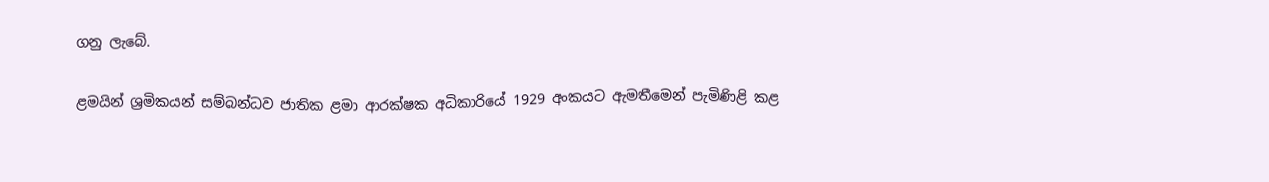ගනු ලැබේ.

ළමයින් ශ්‍රමිකයන් සම්බන්ධව ජාතික ළමා ආරක්ෂක අධිකාරියේ 1929 අංකයට ඇමතීමෙන් පැමිණිළි කළ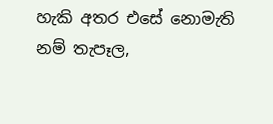හැකි අතර එසේ නොමැති නම් තැපෑල,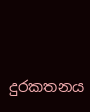දුරකතනය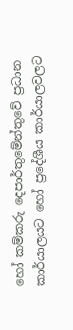හෝ කම්කරු දෙපාර්තුමේන්තුවේ ප්‍රධාන කාර්යාලයට හෝ ප්‍රදේශීය කාර්යාලවලට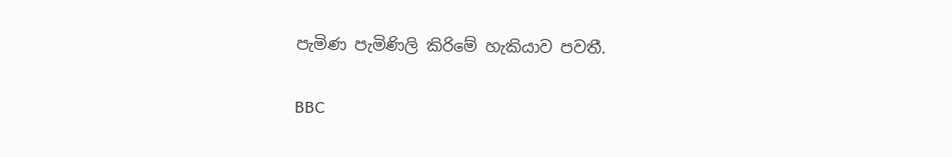පැමිණ පැමිණිලි කිරිමේ හැකියාව පවතී.

BBC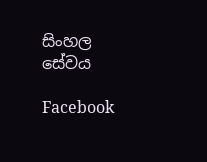සිංහල සේවය

Facebook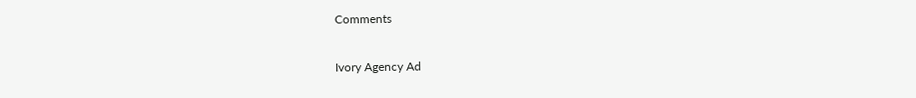Comments

Ivory Agency Ad